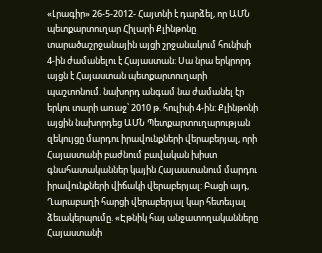«Լրագիր» 26-5-2012- Հայտնի է դարձել, որ ԱՄՆ պետքարտուղար Հիլարի Քլինթոնը տարածաշրջանային այցի շրջանակում հունիսի 4-ին ժամանելու է Հայաստան: Սա նրա երկրորդ այցն է Հայաստան պետքարտուղարի պաշտոնում. նախորդ անգամ նա ժամանել էր երկու տարի առաջ՝ 2010 թ. հուլիսի 4-ին: Քլինթոնի այցին նախորդեց ԱՄՆ Պետքարտուղարության զեկույցը մարդու իրավունքների վերաբերյալ, որի Հայաստանի բաժնում բավական խիստ գնահատականներ կային Հայաստանում մարդու իրավունքների վիճակի վերաբերյալ: Բացի այդ, Ղարաբաղի հարցի վերաբերյալ կար հետեւյալ ձեւակերպումը. «Էթնիկ հայ անջատողականները Հայաստանի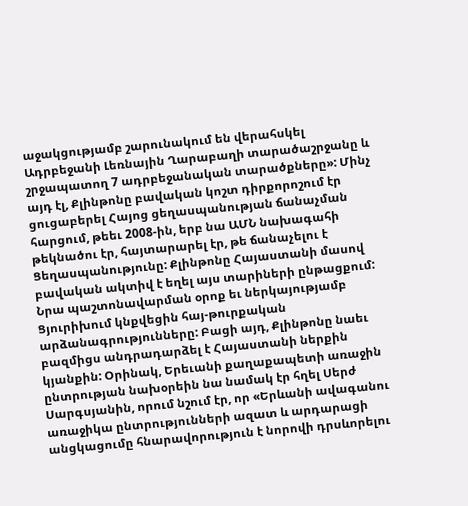աջակցությամբ շարունակում են վերահսկել Ադրբեջանի Լեռնային Ղարաբաղի տարածաշրջանը և շրջապատող 7 ադրբեջանական տարածքները»: Մինչ այդ էլ, Քլինթոնը բավական կոշտ դիրքորոշում էր ցուցաբերել Հայոց ցեղասպանության ճանաչման հարցում, թեեւ 2008-ին, երբ նա ԱՄՆ նախագահի թեկնածու էր, հայտարարել էր, թե ճանաչելու է Ցեղասպանությունը: Քլինթոնը Հայաստանի մասով բավական ակտիվ է եղել այս տարիների ընթացքում: Նրա պաշտոնավարման օրոք եւ ներկայությամբ Ցյուրիխում կնքվեցին հայ-թուրքական արձանագրությունները: Բացի այդ, Քլինթոնը նաեւ բազմիցս անդրադարձել է Հայաստանի ներքին կյանքին: Օրինակ, Երեւանի քաղաքապետի առաջին ընտրության նախօրեին նա նամակ էր հղել Սերժ Սարգսյանին, որում նշում էր, որ «Երևանի ավագանու առաջիկա ընտրությունների ազատ և արդարացի անցկացումը հնարավորություն է նորովի դրսևորելու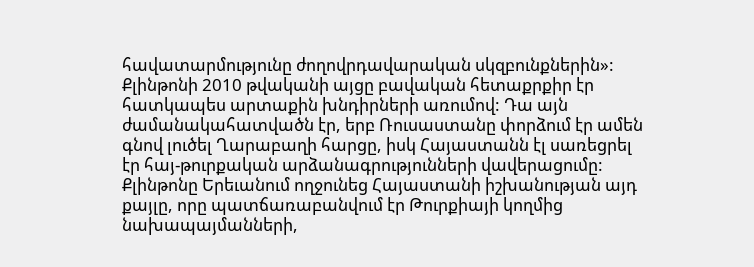հավատարմությունը ժողովրդավարական սկզբունքներին»: Քլինթոնի 2010 թվականի այցը բավական հետաքրքիր էր հատկապես արտաքին խնդիրների առումով: Դա այն ժամանակահատվածն էր, երբ Ռուսաստանը փորձում էր ամեն գնով լուծել Ղարաբաղի հարցը, իսկ Հայաստանն էլ սառեցրել էր հայ-թուրքական արձանագրությունների վավերացումը: Քլինթոնը Երեւանում ողջունեց Հայաստանի իշխանության այդ քայլը, որը պատճառաբանվում էր Թուրքիայի կողմից նախապայմանների,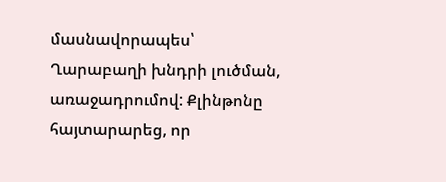մասնավորապես՝ Ղարաբաղի խնդրի լուծման, առաջադրումով: Քլինթոնը հայտարարեց, որ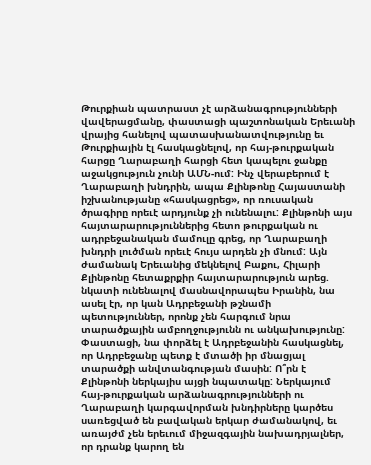Թուրքիան պատրաստ չէ արձանագրությունների վավերացմանը, փաստացի պաշտոնական Երեւանի վրայից հանելով պատասխանատվությունը եւ Թուրքիային էլ հասկացնելով, որ հայ-թուրքական հարցը Ղարաբաղի հարցի հետ կապելու ջանքը աջակցություն չունի ԱՄՆ-ում: Ինչ վերաբերում է Ղարաբաղի խնդրին, ապա Քլինթոնը Հայաստանի իշխանությանը «հասկացրեց», որ ռուսական ծրագիրը որեւէ արդյունք չի ունենալու: Քլինթոնի այս հայտարարություններից հետո թուրքական ու ադրբեջանական մամուլը գրեց, որ Ղարաբաղի խնդրի լուծման որեւէ հույս արդեն չի մնում: Այն ժամանակ Երեւանից մեկնելով Բաքու, Հիլարի Քլինթոնը հետաքրքիր հայտարարություն արեց. նկատի ունենալով մասնավորապես Իրանին, նա ասել էր, որ կան Ադրբեջանի թշնամի պետություններ, որոնք չեն հարգում նրա տարածքային ամբողջությունն ու անկախությունը: Փաստացի, նա փորձել է Ադրբեջանին հասկացնել, որ Ադրբեջանը պետք է մտածի իր մնացյալ տարածքի անվտանգության մասին: Ո՞րն է Քլինթոնի ներկայիս այցի նպատակը: Ներկայում հայ-թուրքական արձանագրությունների ու Ղարաբաղի կարգավորման խնդիրները կարծես սառեցված են բավական երկար ժամանակով, եւ առայժմ չեն երեւում միջազգային նախադրյալներ, որ դրանք կարող են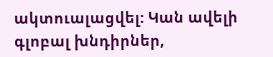ակտուալացվել: Կան ավելի գլոբալ խնդիրներ,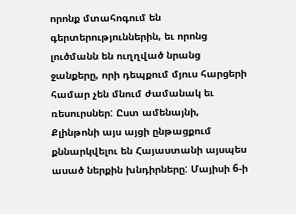որոնք մտահոգում են գերտերություններին, եւ որոնց լուծմանն են ուղղված նրանց ջանքերը, որի դեպքում մյուս հարցերի համար չեն մնում ժամանակ եւ ռեսուրսներ: Ըստ ամենայնի, Քլինթոնի այս այցի ընթացքում քննարկվելու են Հայաստանի այսպես ասած ներքին խնդիրները: Մայիսի 6-ի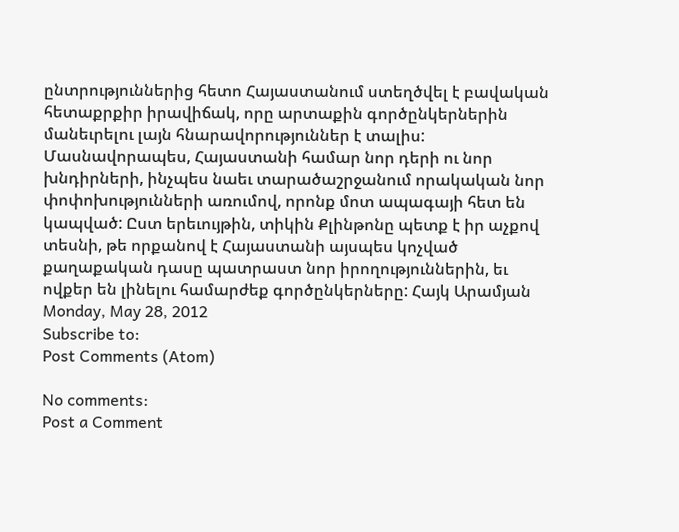ընտրություններից հետո Հայաստանում ստեղծվել է բավական հետաքրքիր իրավիճակ, որը արտաքին գործընկերներին մանեւրելու լայն հնարավորություններ է տալիս: Մասնավորապես, Հայաստանի համար նոր դերի ու նոր խնդիրների, ինչպես նաեւ տարածաշրջանում որակական նոր փոփոխությունների առումով, որոնք մոտ ապագայի հետ են կապված: Ըստ երեւույթին, տիկին Քլինթոնը պետք է իր աչքով տեսնի, թե որքանով է Հայաստանի այսպես կոչված քաղաքական դասը պատրաստ նոր իրողություններին, եւ ովքեր են լինելու համարժեք գործընկերները: Հայկ Արամյան
Monday, May 28, 2012
Subscribe to:
Post Comments (Atom)

No comments:
Post a Comment